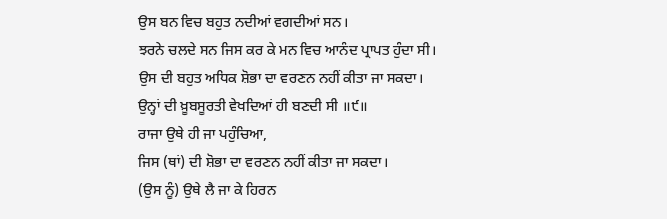ਉਸ ਬਨ ਵਿਚ ਬਹੁਤ ਨਦੀਆਂ ਵਗਦੀਆਂ ਸਨ।
ਝਰਨੇ ਚਲਦੇ ਸਨ ਜਿਸ ਕਰ ਕੇ ਮਨ ਵਿਚ ਆਨੰਦ ਪ੍ਰਾਪਤ ਹੁੰਦਾ ਸੀ।
ਉਸ ਦੀ ਬਹੁਤ ਅਧਿਕ ਸ਼ੋਭਾ ਦਾ ਵਰਣਨ ਨਹੀਂ ਕੀਤਾ ਜਾ ਸਕਦਾ।
ਉਨ੍ਹਾਂ ਦੀ ਖ਼ੂਬਸੂਰਤੀ ਵੇਖਦਿਆਂ ਹੀ ਬਣਦੀ ਸੀ ॥੯॥
ਰਾਜਾ ਉਥੇ ਹੀ ਜਾ ਪਹੁੰਚਿਆ,
ਜਿਸ (ਥਾਂ) ਦੀ ਸ਼ੋਭਾ ਦਾ ਵਰਣਨ ਨਹੀਂ ਕੀਤਾ ਜਾ ਸਕਦਾ।
(ਉਸ ਨੂੰ) ਉਥੇ ਲੈ ਜਾ ਕੇ ਹਿਰਨ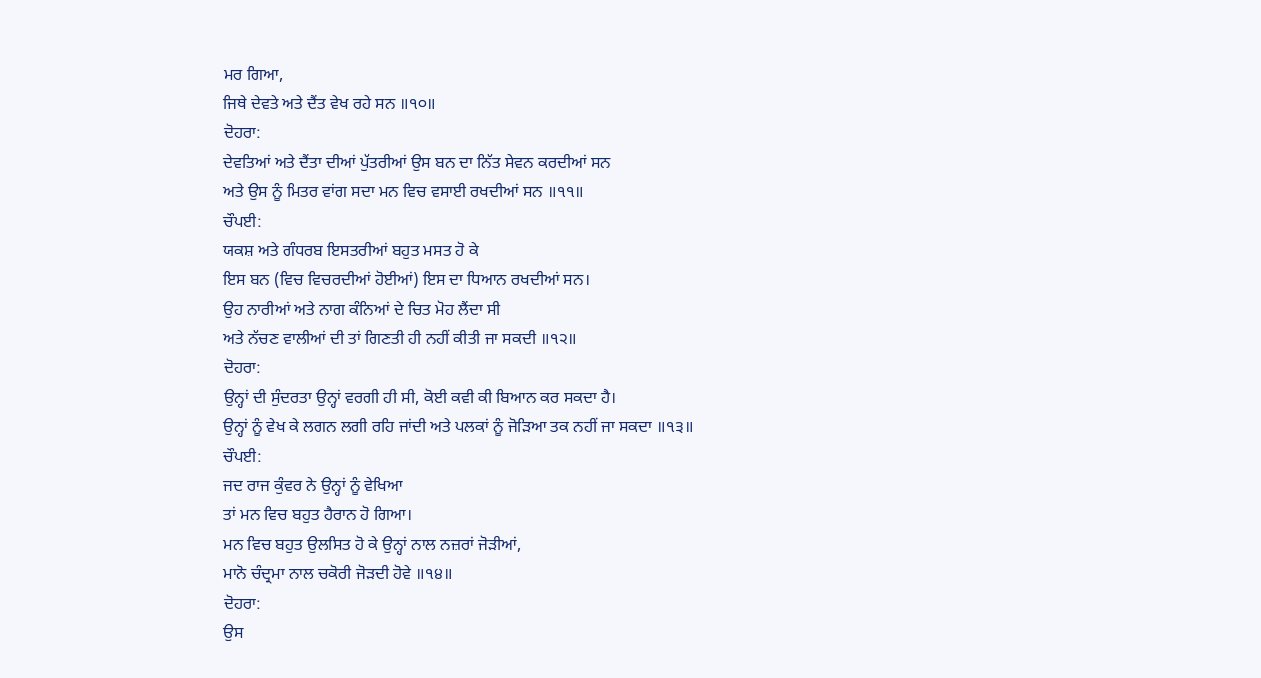ਮਰ ਗਿਆ,
ਜਿਥੇ ਦੇਵਤੇ ਅਤੇ ਦੈਂਤ ਵੇਖ ਰਹੇ ਸਨ ॥੧੦॥
ਦੋਹਰਾ:
ਦੇਵਤਿਆਂ ਅਤੇ ਦੈਂਤਾ ਦੀਆਂ ਪੁੱਤਰੀਆਂ ਉਸ ਬਨ ਦਾ ਨਿੱਤ ਸੇਵਨ ਕਰਦੀਆਂ ਸਨ
ਅਤੇ ਉਸ ਨੂੰ ਮਿਤਰ ਵਾਂਗ ਸਦਾ ਮਨ ਵਿਚ ਵਸਾਈ ਰਖਦੀਆਂ ਸਨ ॥੧੧॥
ਚੌਪਈ:
ਯਕਸ਼ ਅਤੇ ਗੰਧਰਬ ਇਸਤਰੀਆਂ ਬਹੁਤ ਮਸਤ ਹੋ ਕੇ
ਇਸ ਬਨ (ਵਿਚ ਵਿਚਰਦੀਆਂ ਹੋਈਆਂ) ਇਸ ਦਾ ਧਿਆਨ ਰਖਦੀਆਂ ਸਨ।
ਉਹ ਨਾਰੀਆਂ ਅਤੇ ਨਾਗ ਕੰਨਿਆਂ ਦੇ ਚਿਤ ਮੋਹ ਲੈਂਦਾ ਸੀ
ਅਤੇ ਨੱਚਣ ਵਾਲੀਆਂ ਦੀ ਤਾਂ ਗਿਣਤੀ ਹੀ ਨਹੀਂ ਕੀਤੀ ਜਾ ਸਕਦੀ ॥੧੨॥
ਦੋਹਰਾ:
ਉਨ੍ਹਾਂ ਦੀ ਸੁੰਦਰਤਾ ਉਨ੍ਹਾਂ ਵਰਗੀ ਹੀ ਸੀ, ਕੋਈ ਕਵੀ ਕੀ ਬਿਆਨ ਕਰ ਸਕਦਾ ਹੈ।
ਉਨ੍ਹਾਂ ਨੂੰ ਵੇਖ ਕੇ ਲਗਨ ਲਗੀ ਰਹਿ ਜਾਂਦੀ ਅਤੇ ਪਲਕਾਂ ਨੂੰ ਜੋੜਿਆ ਤਕ ਨਹੀਂ ਜਾ ਸਕਦਾ ॥੧੩॥
ਚੌਪਈ:
ਜਦ ਰਾਜ ਕੁੰਵਰ ਨੇ ਉਨ੍ਹਾਂ ਨੂੰ ਵੇਖਿਆ
ਤਾਂ ਮਨ ਵਿਚ ਬਹੁਤ ਹੈਰਾਨ ਹੋ ਗਿਆ।
ਮਨ ਵਿਚ ਬਹੁਤ ਉਲਸਿਤ ਹੋ ਕੇ ਉਨ੍ਹਾਂ ਨਾਲ ਨਜ਼ਰਾਂ ਜੋੜੀਆਂ,
ਮਾਨੋ ਚੰਦ੍ਰਮਾ ਨਾਲ ਚਕੋਰੀ ਜੋੜਦੀ ਹੋਵੇ ॥੧੪॥
ਦੋਹਰਾ:
ਉਸ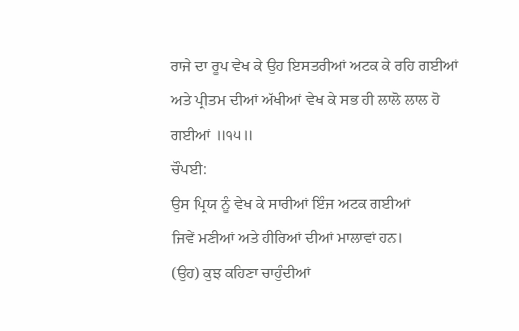ਰਾਜੇ ਦਾ ਰੂਪ ਵੇਖ ਕੇ ਉਹ ਇਸਤਰੀਆਂ ਅਟਕ ਕੇ ਰਹਿ ਗਈਆਂ
ਅਤੇ ਪ੍ਰੀਤਮ ਦੀਆਂ ਅੱਖੀਆਂ ਵੇਖ ਕੇ ਸਭ ਹੀ ਲਾਲੋ ਲਾਲ ਹੋ ਗਈਆਂ ॥੧੫॥
ਚੌਪਈ:
ਉਸ ਪ੍ਰਿਯ ਨੂੰ ਵੇਖ ਕੇ ਸਾਰੀਆਂ ਇੰਜ ਅਟਕ ਗਈਆਂ
ਜਿਵੇਂ ਮਣੀਆਂ ਅਤੇ ਹੀਰਿਆਂ ਦੀਆਂ ਮਾਲਾਵਾਂ ਹਨ।
(ਉਹ) ਕੁਝ ਕਹਿਣਾ ਚਾਹੁੰਦੀਆਂ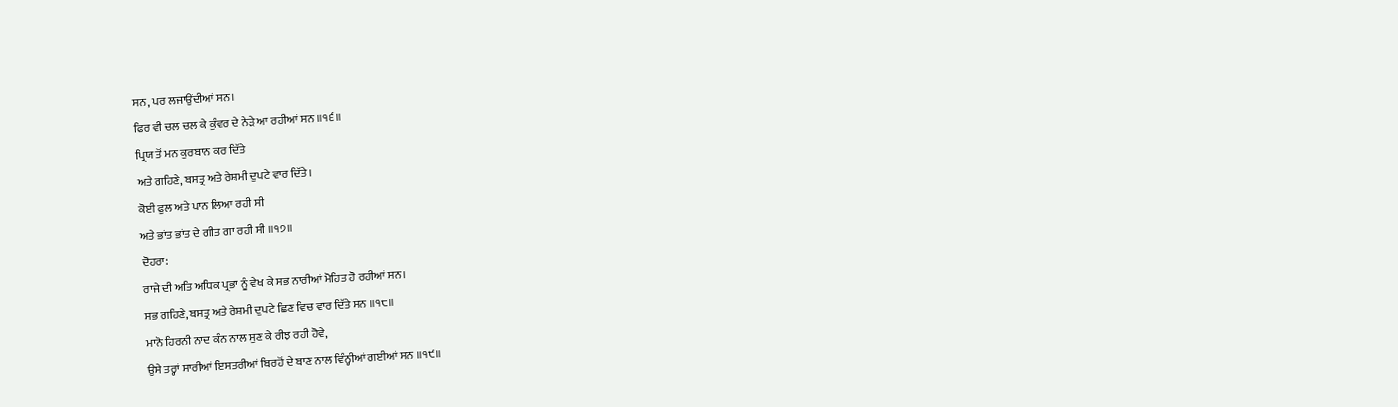ਸਨ, ਪਰ ਲਜਾਉਂਦੀਆਂ ਸਨ।
ਫਿਰ ਵੀ ਚਲ ਚਲ ਕੇ ਕੁੰਵਰ ਦੇ ਨੇੜੇ ਆ ਰਹੀਆਂ ਸਨ ॥੧੬॥
ਪ੍ਰਿਯ ਤੋਂ ਮਨ ਕੁਰਬਾਨ ਕਰ ਦਿੱਤੇ
ਅਤੇ ਗਹਿਣੇ, ਬਸਤ੍ਰ ਅਤੇ ਰੇਸ਼ਮੀ ਦੁਪਟੇ ਵਾਰ ਦਿੱਤੇ।
ਕੋਈ ਫੁਲ ਅਤੇ ਪਾਨ ਲਿਆ ਰਹੀ ਸੀ
ਅਤੇ ਭਾਂਤ ਭਾਂਤ ਦੇ ਗੀਤ ਗਾ ਰਹੀ ਸੀ ॥੧੭॥
ਦੋਹਰਾ:
ਰਾਜੇ ਦੀ ਅਤਿ ਅਧਿਕ ਪ੍ਰਭਾ ਨੂੰ ਵੇਖ ਕੇ ਸਭ ਨਾਰੀਆਂ ਮੋਹਿਤ ਹੋ ਰਹੀਆਂ ਸਨ।
ਸਭ ਗਹਿਣੇ, ਬਸਤ੍ਰ ਅਤੇ ਰੇਸ਼ਮੀ ਦੁਪਟੇ ਛਿਣ ਵਿਚ ਵਾਰ ਦਿੱਤੇ ਸਨ ॥੧੮॥
ਮਾਨੋ ਹਿਰਨੀ ਨਾਦ ਕੰਨ ਨਾਲ ਸੁਣ ਕੇ ਰੀਝ ਰਹੀ ਹੋਵੇ,
ਉਸੇ ਤਰ੍ਹਾਂ ਸਾਰੀਆਂ ਇਸਤਰੀਆਂ ਬਿਰਹੋਂ ਦੇ ਬਾਣ ਨਾਲ ਵਿੰਨ੍ਹੀਆਂ ਗਈਆਂ ਸਨ ॥੧੯॥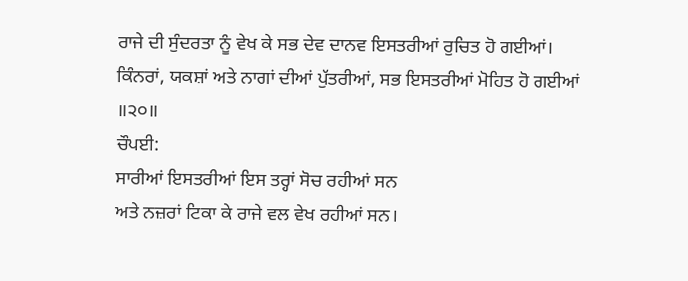ਰਾਜੇ ਦੀ ਸੁੰਦਰਤਾ ਨੂੰ ਵੇਖ ਕੇ ਸਭ ਦੇਵ ਦਾਨਵ ਇਸਤਰੀਆਂ ਰੁਚਿਤ ਹੋ ਗਈਆਂ।
ਕਿੰਨਰਾਂ, ਯਕਸ਼ਾਂ ਅਤੇ ਨਾਗਾਂ ਦੀਆਂ ਪੁੱਤਰੀਆਂ, ਸਭ ਇਸਤਰੀਆਂ ਮੋਹਿਤ ਹੋ ਗਈਆਂ ॥੨੦॥
ਚੌਪਈ:
ਸਾਰੀਆਂ ਇਸਤਰੀਆਂ ਇਸ ਤਰ੍ਹਾਂ ਸੋਚ ਰਹੀਆਂ ਸਨ
ਅਤੇ ਨਜ਼ਰਾਂ ਟਿਕਾ ਕੇ ਰਾਜੇ ਵਲ ਵੇਖ ਰਹੀਆਂ ਸਨ।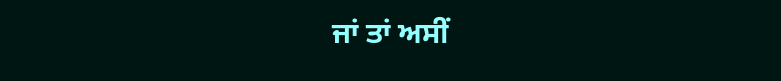ਜਾਂ ਤਾਂ ਅਸੀਂ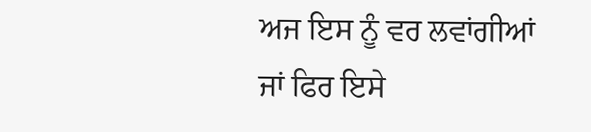ਅਜ ਇਸ ਨੂੰ ਵਰ ਲਵਾਂਗੀਆਂ
ਜਾਂ ਫਿਰ ਇਸੇ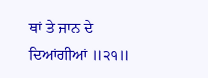ਥਾਂ ਤੇ ਜਾਨ ਦੇ ਦਿਆਂਗੀਆਂ ॥੨੧॥